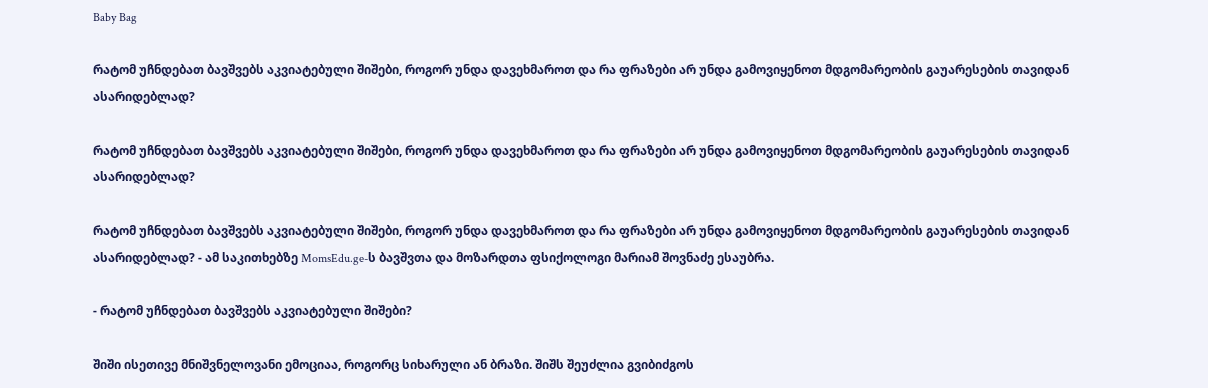Baby Bag

რატომ უჩნდებათ ბავშვებს აკვიატებული შიშები, როგორ უნდა დავეხმაროთ და რა ფრაზები არ უნდა გამოვიყენოთ მდგომარეობის გაუარესების თავიდან ასარიდებლად?

რატომ უჩნდებათ ბავშვებს აკვიატებული შიშები, როგორ უნდა დავეხმაროთ და რა ფრაზები არ უნდა გამოვიყენოთ მდგომარეობის გაუარესების თავიდან ასარიდებლად?

რატომ უჩნდებათ ბავშვებს აკვიატებული შიშები, როგორ უნდა დავეხმაროთ და რა ფრაზები არ უნდა გამოვიყენოთ მდგომარეობის გაუარესების თავიდან ასარიდებლად? - ამ საკითხებზე MomsEdu.ge-ს ბავშვთა და მოზარდთა ფსიქოლოგი მარიამ შოვნაძე ესაუბრა.

- რატომ უჩნდებათ ბავშვებს აკვიატებული შიშები?

შიში ისეთივე მნიშვნელოვანი ემოციაა, როგორც სიხარული ან ბრაზი. შიშს შეუძლია გვიბიძგოს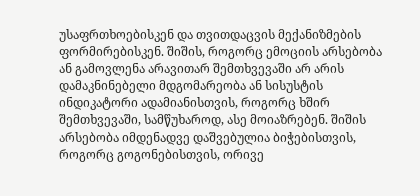უსაფრთხოებისკენ და თვითდაცვის მექანიზმების ფორმირებისკენ. შიშის, როგორც ემოციის არსებობა ან გამოვლენა არავითარ შემთხვევაში არ არის დამაკნინებელი მდგომარეობა ან სისუსტის ინდიკატორი ადამიანისთვის, როგორც ხშირ შემთხვევაში, სამწუხაროდ, ასე მოიაზრებენ. შიშის არსებობა იმდენადვე დაშვებულია ბიჭებისთვის, როგორც გოგონებისთვის, ორივე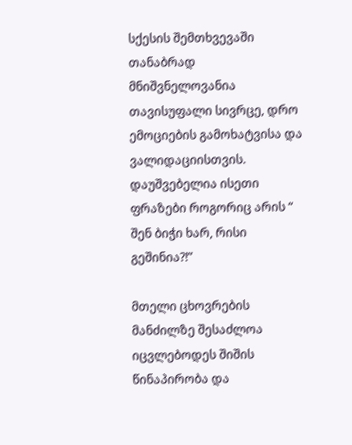სქესის შემთხვევაში თანაბრად მნიშვნელოვანია თავისუფალი სივრცე, დრო ემოციების გამოხატვისა და ვალიდაციისთვის. დაუშვებელია ისეთი ფრაზები როგორიც არის “ შენ ბიჭი ხარ, რისი გეშინია?!”

მთელი ცხოვრების მანძილზე შესაძლოა იცვლებოდეს შიშის წინაპირობა და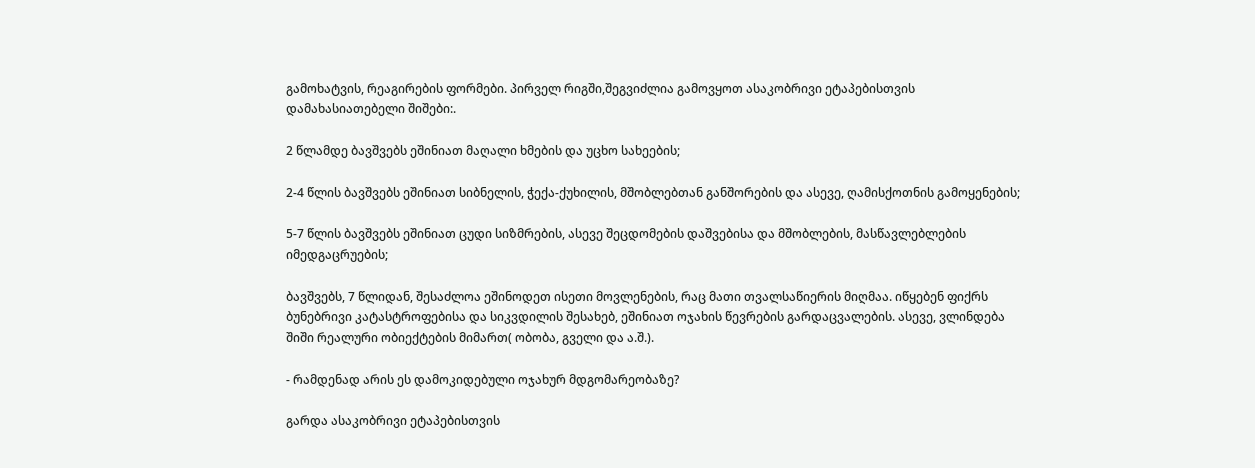გამოხატვის, რეაგირების ფორმები. პირველ რიგში,შეგვიძლია გამოვყოთ ასაკობრივი ეტაპებისთვის დამახასიათებელი შიშები:.

2 წლამდე ბავშვებს ეშინიათ მაღალი ხმების და უცხო სახეების;

2-4 წლის ბავშვებს ეშინიათ სიბნელის, ჭექა-ქუხილის, მშობლებთან განშორების და ასევე, ღამისქოთნის გამოყენების;

5-7 წლის ბავშვებს ეშინიათ ცუდი სიზმრების, ასევე შეცდომების დაშვებისა და მშობლების, მასწავლებლების იმედგაცრუების;

ბავშვებს, 7 წლიდან, შესაძლოა ეშინოდეთ ისეთი მოვლენების, რაც მათი თვალსაწიერის მიღმაა. იწყებენ ფიქრს ბუნებრივი კატასტროფებისა და სიკვდილის შესახებ, ეშინიათ ოჯახის წევრების გარდაცვალების. ასევე, ვლინდება შიში რეალური ობიექტების მიმართ( ობობა, გველი და ა.შ.).

- რამდენად არის ეს დამოკიდებული ოჯახურ მდგომარეობაზე?

გარდა ასაკობრივი ეტაპებისთვის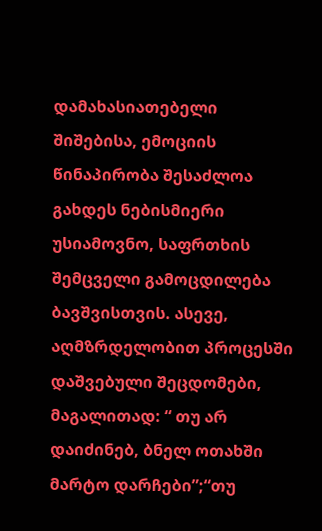დამახასიათებელი შიშებისა, ემოციის წინაპირობა შესაძლოა გახდეს ნებისმიერი უსიამოვნო, საფრთხის შემცველი გამოცდილება ბავშვისთვის. ასევე, აღმზრდელობით პროცესში დაშვებული შეცდომები, მაგალითად: “ თუ არ დაიძინებ, ბნელ ოთახში მარტო დარჩები”;“თუ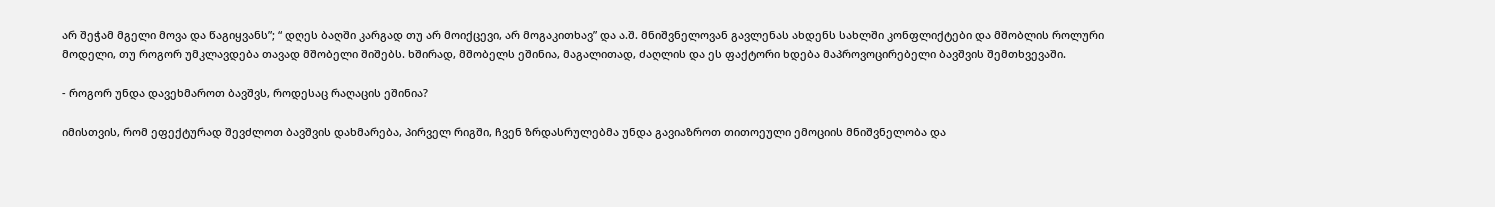არ შეჭამ მგელი მოვა და წაგიყვანს”; “ დღეს ბაღში კარგად თუ არ მოიქცევი, არ მოგაკითხავ” და ა.შ. მნიშვნელოვან გავლენას ახდენს სახლში კონფლიქტები და მშობლის როლური მოდელი, თუ როგორ უმკლავდება თავად მშობელი შიშებს. ხშირად, მშობელს ეშინია, მაგალითად, ძაღლის და ეს ფაქტორი ხდება მაპროვოცირებელი ბავშვის შემთხვევაში.

- როგორ უნდა დავეხმაროთ ბავშვს, როდესაც რაღაცის ეშინია?

იმისთვის, რომ ეფექტურად შევძლოთ ბავშვის დახმარება, პირველ რიგში, ჩვენ ზრდასრულებმა უნდა გავიაზროთ თითოეული ემოციის მნიშვნელობა და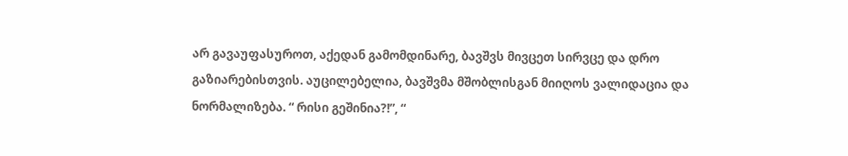არ გავაუფასუროთ, აქედან გამომდინარე, ბავშვს მივცეთ სირვცე და დრო გაზიარებისთვის. აუცილებელია, ბავშვმა მშობლისგან მიიღოს ვალიდაცია და ნორმალიზება. “ რისი გეშინია?!”, “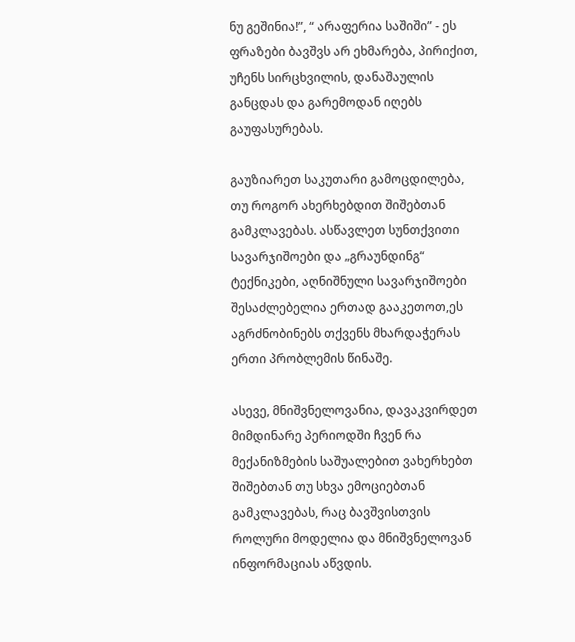ნუ გეშინია!”, “ არაფერია საშიში” - ეს ფრაზები ბავშვს არ ეხმარება, პირიქით, უჩენს სირცხვილის, დანაშაულის განცდას და გარემოდან იღებს გაუფასურებას.

გაუზიარეთ საკუთარი გამოცდილება, თუ როგორ ახერხებდით შიშებთან გამკლავებას. ასწავლეთ სუნთქვითი სავარჯიშოები და „გრაუნდინგ“ ტექნიკები, აღნიშნული სავარჯიშოები შესაძლებელია ერთად გააკეთოთ,ეს აგრძნობინებს თქვენს მხარდაჭერას ერთი პრობლემის წინაშე.

ასევე, მნიშვნელოვანია, დავაკვირდეთ მიმდინარე პერიოდში ჩვენ რა მექანიზმების საშუალებით ვახერხებთ შიშებთან თუ სხვა ემოციებთან გამკლავებას, რაც ბავშვისთვის როლური მოდელია და მნიშვნელოვან ინფორმაციას აწვდის.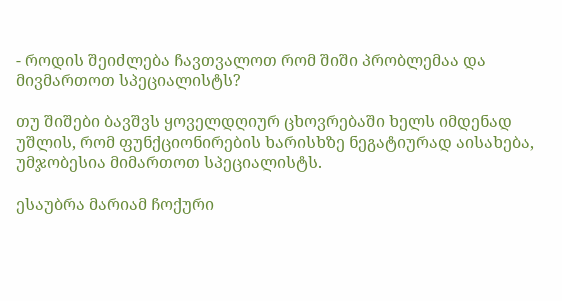- როდის შეიძლება ჩავთვალოთ რომ შიში პრობლემაა და მივმართოთ სპეციალისტს?

თუ შიშები ბავშვს ყოველდღიურ ცხოვრებაში ხელს იმდენად უშლის, რომ ფუნქციონირების ხარისხზე ნეგატიურად აისახება, უმჯობესია მიმართოთ სპეციალისტს.

ესაუბრა მარიამ ჩოქური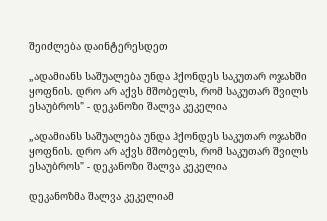შეიძლება დაინტერესდეთ

„ადამიანს საშუალება უნდა ჰქონდეს საკუთარ ოჯახში ყოფნის. დრო არ აქვს მშობელს, რომ საკუთარ შვილს ესაუბროს" - დეკანოზი შალვა კეკელია

„ადამიანს საშუალება უნდა ჰქონდეს საკუთარ ოჯახში ყოფნის. დრო არ აქვს მშობელს, რომ საკუთარ შვილს ესაუბროს" - დეკანოზი შალვა კეკელია

დეკანოზმა შალვა კეკელიამ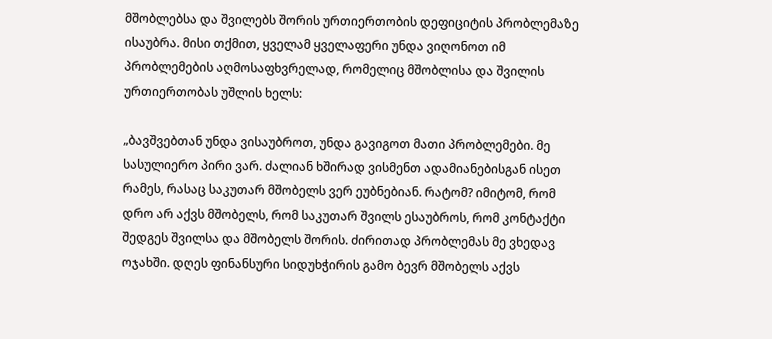მშობლებსა და შვილებს შორის ურთიერთობის დეფიციტის პრობლემაზე ისაუბრა. მისი თქმით, ყველამ ყველაფერი უნდა ვიღონოთ იმ პრობლემების აღმოსაფხვრელად, რომელიც მშობლისა და შვილის ურთიერთობას უშლის ხელს:

„ბავშვებთან უნდა ვისაუბროთ, უნდა გავიგოთ მათი პრობლემები. მე სასულიერო პირი ვარ. ძალიან ხშირად ვისმენთ ადამიანებისგან ისეთ რამეს, რასაც საკუთარ მშობელს ვერ ეუბნებიან. რატომ? იმიტომ, რომ დრო არ აქვს მშობელს, რომ საკუთარ შვილს ესაუბროს, რომ კონტაქტი შედგეს შვილსა და მშობელს შორის. ძირითად პრობლემას მე ვხედავ ოჯახში. დღეს ფინანსური სიდუხჭირის გამო ბევრ მშობელს აქვს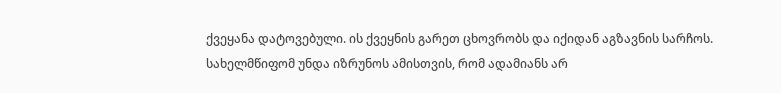ქვეყანა დატოვებული. ის ქვეყნის გარეთ ცხოვრობს და იქიდან აგზავნის სარჩოს. სახელმწიფომ უნდა იზრუნოს ამისთვის, რომ ადამიანს არ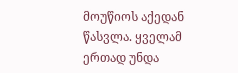მოუწიოს აქედან წასვლა. ყველამ ერთად უნდა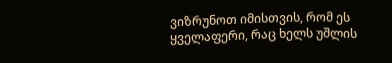ვიზრუნოთ იმისთვის, რომ ეს ყველაფერი, რაც ხელს უშლის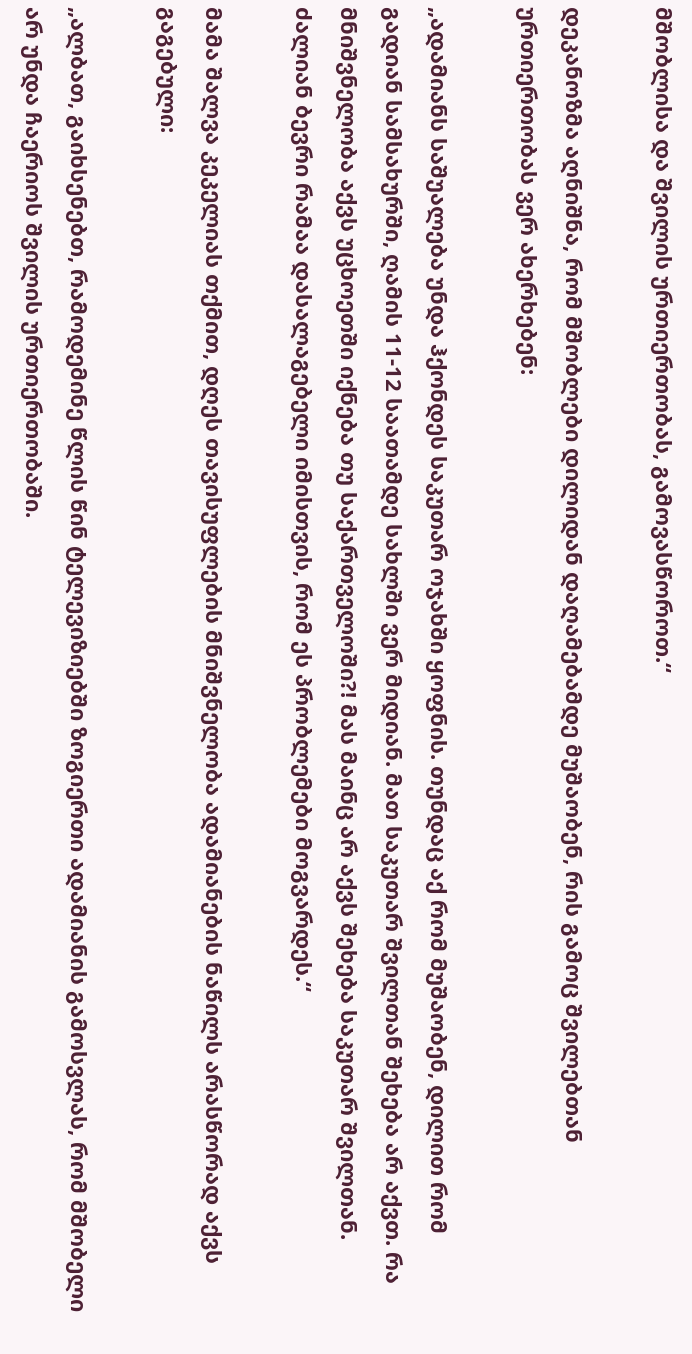მშობლისა და შვილის ურთიერთობას, გამოვასწოროთ.“

დეკანოზმა აღნიშნა, რომ მშობლები დილიდან დაღამებამდე მუშაობენ, რის გამოც შვილებთან ურთიერთობას ვერ ახერხებენ:

„ადამიანს საშუალება უნდა ჰქონდეს საკუთარ ოჯახში ყოფნის. თუნდაც აქ რომ მუშაობენ, დილით რომ გადიან სამსახურში, ღამის 11-12 საათამდე სახლში ვერ მიდიან. მათ საკუთარ შვილთან შეხება არ აქვთ. რა მნიშვნელობა აქვს უცხოეთში იქნება თუ საქართველოში?! მას მაინც არ აქვს შეხება საკუთარ შვილთან. ძალიან ბევრი რამაა დასალაგებელი იმისთვის, რომ ეს პრობლემები მოგვარდეს.“

მამა შალვა კეკელიას თქმით, დღეს თავისუფლების მნიშვნელობა ადამიანების ნაწილს არასწორად აქვს გაგებული:

„ალბათ, გაიხსენებთ, რამოდემინე წლის წინ ტელევიზიებში ზოგიერთი ადამიანის გამოსვლას, რომ მშობელი არ უნდა ჩაერიოს შვილის ურთიერთობაში.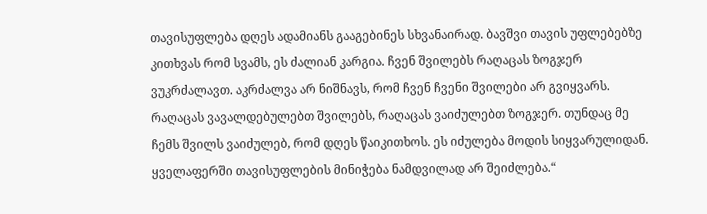თავისუფლება დღეს ადამიანს გააგებინეს სხვანაირად. ბავშვი თავის უფლებებზე კითხვას რომ სვამს, ეს ძალიან კარგია. ჩვენ შვილებს რაღაცას ზოგჯერ ვუკრძალავთ. აკრძალვა არ ნიშნავს, რომ ჩვენ ჩვენი შვილები არ გვიყვარს. რაღაცას ვავალდებულებთ შვილებს, რაღაცას ვაიძულებთ ზოგჯერ. თუნდაც მე ჩემს შვილს ვაიძულებ, რომ დღეს წაიკითხოს. ეს იძულება მოდის სიყვარულიდან. ყველაფერში თავისუფლების მინიჭება ნამდვილად არ შეიძლება.“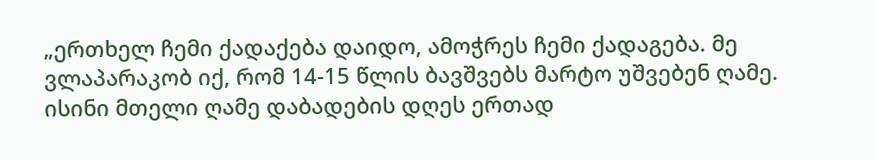„ერთხელ ჩემი ქადაქება დაიდო, ამოჭრეს ჩემი ქადაგება. მე ვლაპარაკობ იქ, რომ 14-15 წლის ბავშვებს მარტო უშვებენ ღამე. ისინი მთელი ღამე დაბადების დღეს ერთად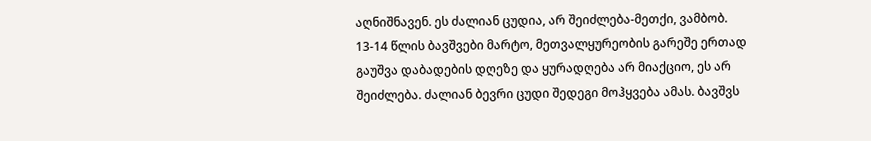აღნიშნავენ. ეს ძალიან ცუდია, არ შეიძლება-მეთქი, ვამბობ. 13-14 წლის ბავშვები მარტო, მეთვალყურეობის გარეშე ერთად გაუშვა დაბადების დღეზე და ყურადღება არ მიაქციო, ეს არ შეიძლება. ძალიან ბევრი ცუდი შედეგი მოჰყვება ამას. ბავშვს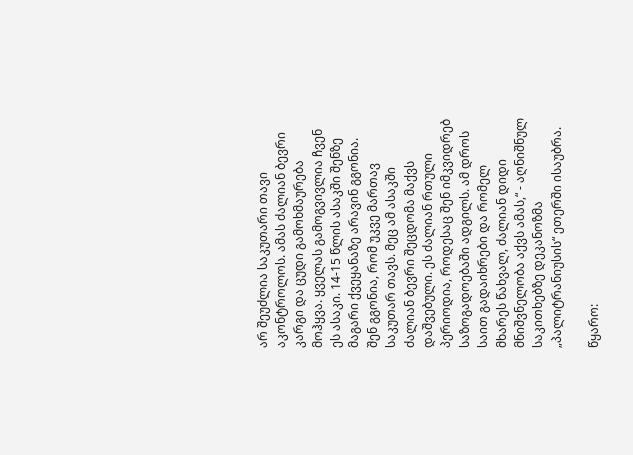არ შეუძლია საკუთარი თავი აკონტროლოს. ამას ძალიან ბევრი კარგი და ცუდი გამოხმაურება მოჰყვა. ყველას გამოგვივლია ჩვენ ეს ასაკი. 14-15 წლის ასაკში შენზე მაგარი ქვეყანაზე არავინ გგონია. შენ გგონია, რომ უკვე მართავ საკუთარ თავს. მეც ამ ასაკში ძალიან ბევრი შეცდომა მაქვს დაშვებული. ეს ძალიან რთული პერიოდია, როდესაც შენ იმკვიდრებ საზოგადოებაში ადგილს. ამ დროს საით გადაიხრები და რომელ მხარეს წახვალ, ძალიან დიდი მნიშვნელობა აქვს ამას,“ - აღნიშნულ საკითხებზე დეკანოზმა „პალიტრანიუსის“ ეთერში ისაუბრა.

წყარო: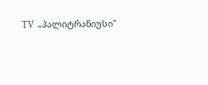TV  „პალიტრანიუსი"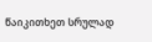წაიკითხეთ სრულად